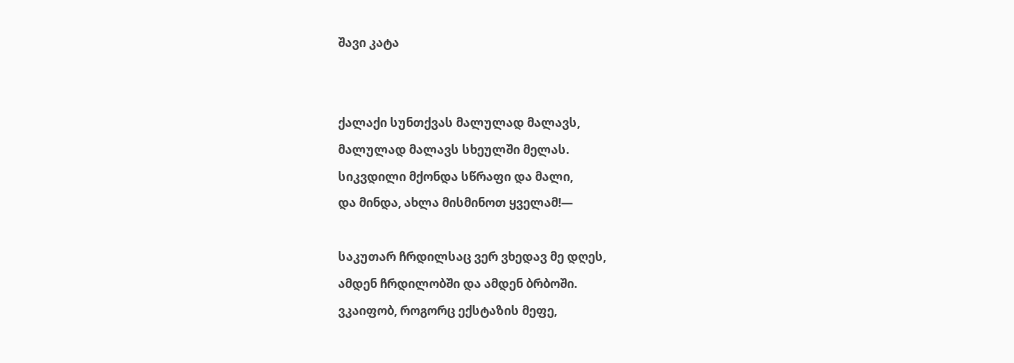შავი კატა


ქალაქი სუნთქვას მალულად მალავს,
მალულად მალავს სხეულში მელას.
სიკვდილი მქონდა სწრაფი და მალი,
და მინდა, ახლა მისმინოთ ყველამ!—

საკუთარ ჩრდილსაც ვერ ვხედავ მე დღეს,
ამდენ ჩრდილობში და ამდენ ბრბოში.
ვკაიფობ, როგორც ექსტაზის მეფე,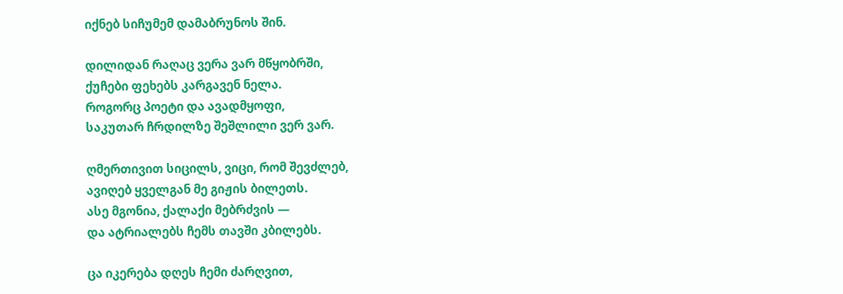იქნებ სიჩუმემ დამაბრუნოს შინ.

დილიდან რაღაც ვერა ვარ მწყობრში,
ქუჩები ფეხებს კარგავენ ნელა.
როგორც პოეტი და ავადმყოფი,
საკუთარ ჩრდილზე შეშლილი ვერ ვარ.

ღმერთივით სიცილს, ვიცი, რომ შევძლებ,
ავიღებ ყველგან მე გიჟის ბილეთს.
ასე მგონია, ქალაქი მებრძვის —
და ატრიალებს ჩემს თავში კბილებს.

ცა იკერება დღეს ჩემი ძარღვით,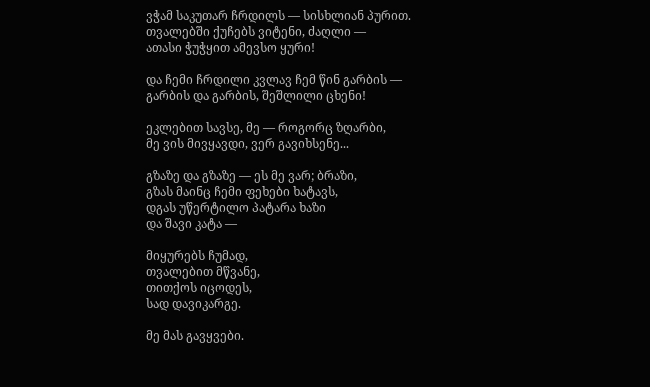ვჭამ საკუთარ ჩრდილს — სისხლიან პურით.
თვალებში ქუჩებს ვიტენი, ძაღლი —
ათასი ჭუჭყით ამევსო ყური!

და ჩემი ჩრდილი კვლავ ჩემ წინ გარბის —
გარბის და გარბის, შეშლილი ცხენი!

ეკლებით სავსე, მე — როგორც ზღარბი,
მე ვის მივყავდი, ვერ გავიხსენე...

გზაზე და გზაზე — ეს მე ვარ; ბრაზი,
გზას მაინც ჩემი ფეხები ხატავს,
დგას უწერტილო პატარა ხაზი
და შავი კატა —

მიყურებს ჩუმად,
თვალებით მწვანე,
თითქოს იცოდეს,
სად დავიკარგე.

მე მას გავყვები.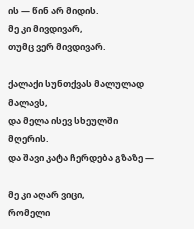ის — წინ არ მიდის.
მე კი მივდივარ,
თუმც ვერ მივდივარ.

ქალაქი სუნთქვას მალულად მალავს,
და მელა ისევ სხეულში მღერის.
და შავი კატა ჩერდება გზაზე —

მე კი აღარ ვიცი,
რომელი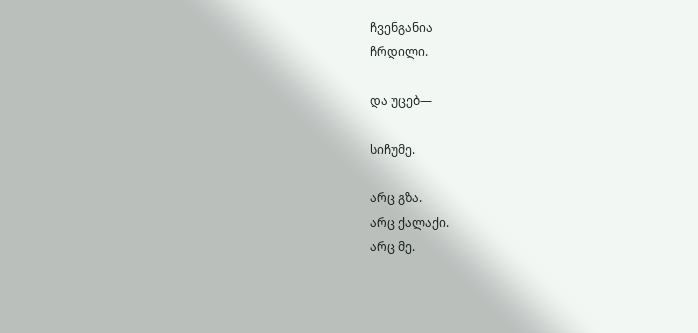ჩვენგანია
ჩრდილი.

და უცებ—

სიჩუმე.

არც გზა.
არც ქალაქი.
არც მე.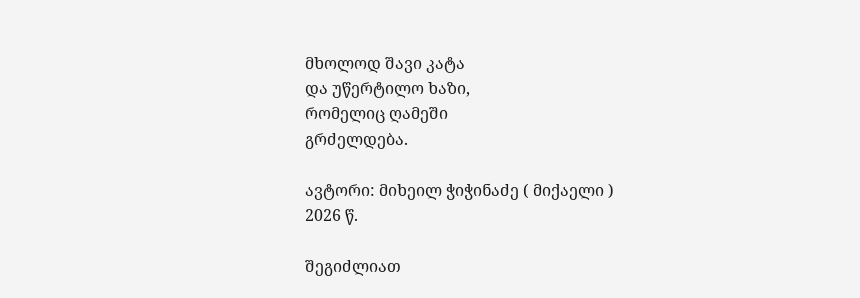მხოლოდ შავი კატა
და უწერტილო ხაზი,
რომელიც ღამეში
გრძელდება.

ავტორი: მიხეილ ჭიჭინაძე ( მიქაელი )
2026 წ.

შეგიძლიათ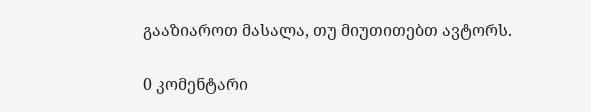გააზიაროთ მასალა, თუ მიუთითებთ ავტორს.

0 კომენტარი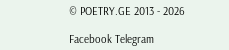© POETRY.GE 2013 - 2026

Facebook Telegram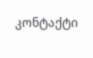კონტაქტი